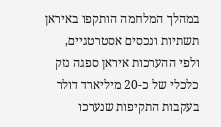במהלך המלחמה הותקפו באיראן תשתיות ונכסים אסטרטגיים, ולפי ההערכות איראן ספגה נזק כלכלי של כ-20 מיליארד דולר בעקבות התקיפות שנערכו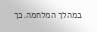במהלך המלחמה.כך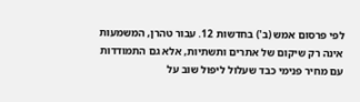לפי פרסום אמש (ב') בחדשות 12. עבור טהרן, המשמעות אינה רק שיקום של אתרים ותשתיות, אלא גם התמודדות עם מחיר פנימי כבד שעלול ליפול שוב על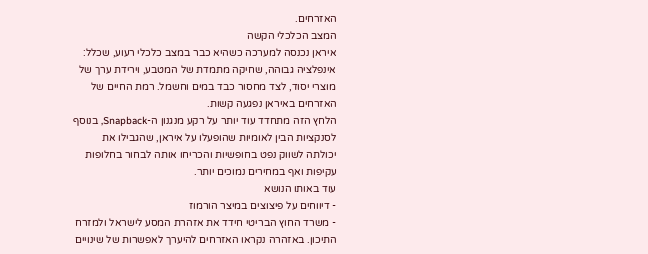האזרחים.
המצב הכלכלי הקשה
איראן נכנסה למערכה כשהיא כבר במצב כלכלי רעוע, שכלל: אינפלציה גבוהה, שחיקה מתמדת של המטבע, וירידת ערך של מוצרי יסוד, לצד מחסור כבד במים וחשמל. רמת החיים של האזרחים באיראן נפגעה קשות.
הלחץ הזה מתחדד עוד יותר על רקע מנגנון ה-Snapback, בנוסף לסנקציות הבין לאומיות שהופעלו על איראן, שהגבילו את יכולתה לשווק נפט בחופשיות והכריחו אותה לבחור בחלופות עקיפות ואף במחירים נמוכים יותר.
עוד באותו הנושא
- דיווחים על פיצוצים במיצר הורמוז
- משרד החוץ הבריטי חידד את אזהרת המסע לישראל ולמזרח התיכון. באזהרה נקראו האזרחים להיערך לאפשרות של שינויים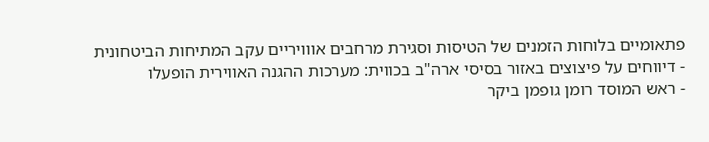פתאומיים בלוחות הזמנים של הטיסות וסגירת מרחבים אווויריים עקב המתיחות הביטחונית
- דיווחים על פיצוצים באזור בסיסי ארה"ב בכווית: מערכות ההגנה האווירית הופעלו
- ראש המוסד רומן גופמן ביקר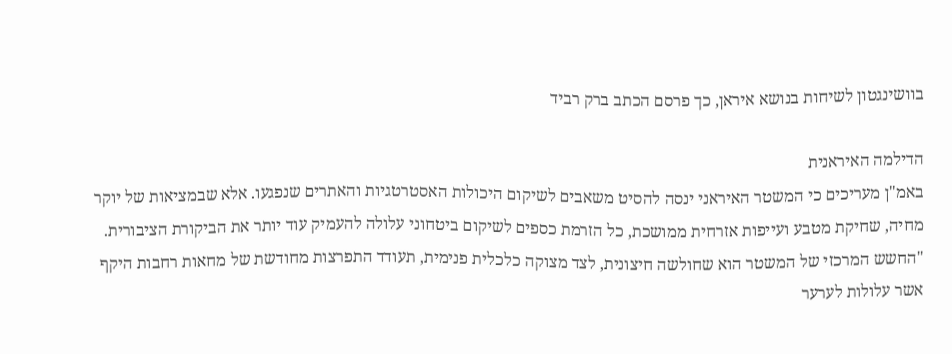בוושינגטון לשיחות בנושא איראן, כך פרסם הכתב ברק רביד

הדילמה האיראנית
באמ"ן מעריכים כי המשטר האיראני ינסה להסיט משאבים לשיקום היכולות האסטרטגיות והאתרים שנפגעו. אלא שבמציאות של יוקר מחיה, שחיקת מטבע ועייפות אזרחית ממושכת, כל הזרמת כספים לשיקום ביטחוני עלולה להעמיק עוד יותר את הביקורת הציבורית. "החשש המרכזי של המשטר הוא שחולשה חיצונית, לצד מצוקה כלכלית פנימית, תעודד התפרצות מחודשת של מחאות רחבות היקף אשר עלולות לערער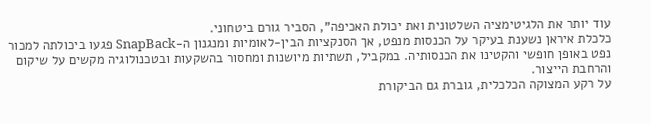עוד יותר את הלגיטימציה השלטונית ואת יכולת האכיפה", הסביר גורם ביטחוני.
כלכלת איראן נשענת בעיקר על הכנסות מנפט, אך הסנקציות הבין-לאומיות ומנגנון ה-SnapBack פגעו ביכולתה למכור נפט באופן חופשי והקטינו את הכנסותיה. במקביל, תשתיות מיושנות ומחסור בהשקעות ובטכנולוגיה מקשים על שיקום והרחבת הייצור.
על רקע המצוקה הכלכלית, גוברת גם הביקורת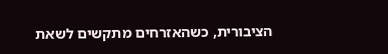הציבורית, כשהאזרחים מתקשים לשאת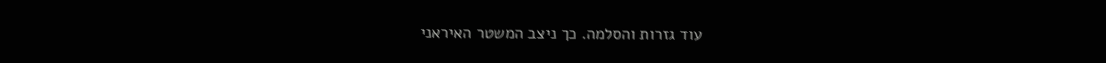עוד גזרות והסלמה. כך ניצב המשטר האיראני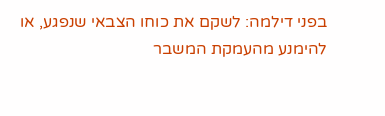בפני דילמה: לשקם את כוחו הצבאי שנפגע, או להימנע מהעמקת המשבר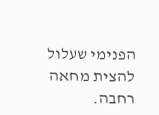הפנימי שעלול להצית מחאה רחבה.